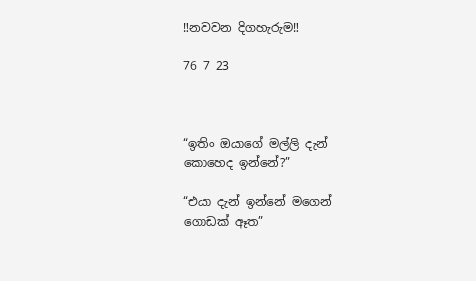‼නවවන දිගහැරුම‼

76 7 23



“ඉතිං ඔයාගේ මල්ලි දැන් කොහෙද ඉන්නේ?”

“එයා දැන් ඉන්නේ මගෙන් ගොඩක් ඈත”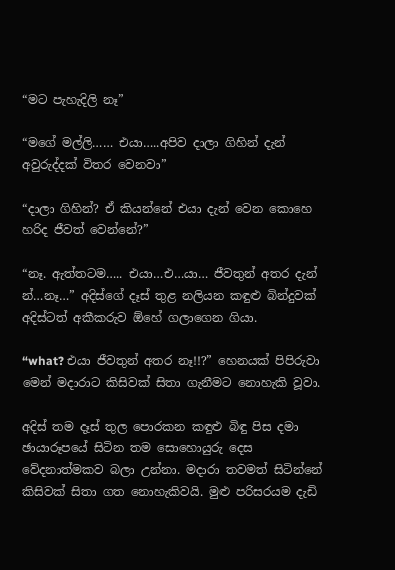“මට පැහැදිලි නෑ”

“මගේ මල්ලි…… එයා…..අපිව දාලා ගිහින් දැන් අවුරුද්දක් විතර වෙනවා”

“දාලා ගිහින්? ඒ කියන්නේ එයා දැන් වෙන කොහෙ හරිද ජීවත් වෙන්නේ?”

“නෑ. ඇත්තටම….. එයා…එ…යා… ජීවතුන් අතර දැන් න්…නෑ…” අදිස්ගේ දෑස් තුළ නලියන කඳුළු බින්දුවක් අදිස්ටත් අකීකරුව ඕහේ ගලාගෙන ගියා.

“what? එයා ජීවතුන් අතර නෑ!!?” හෙනයක් පිපිරුවා මෙන් මදාරාට කිසිවක් සිතා ගැනීමට නොහැකි වූවා.

අදිස් තම දෑස් තුල පොරකන කඳුළු බිඳු පිස දමා ඡායාරූපයේ සිටින තම සොහොයුරු දෙස වේදනාත්මකව බලා උන්නා. මදාරා තවමත් සිටින්නේ කිසිවක් සිතා ගත නොහැකිවයි. මුළු පරිසරයම දැඩි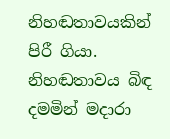නිහඬතාවයකින් පිරී ගියා. නිහඬතාවය බිඳ දමමින් මදාරා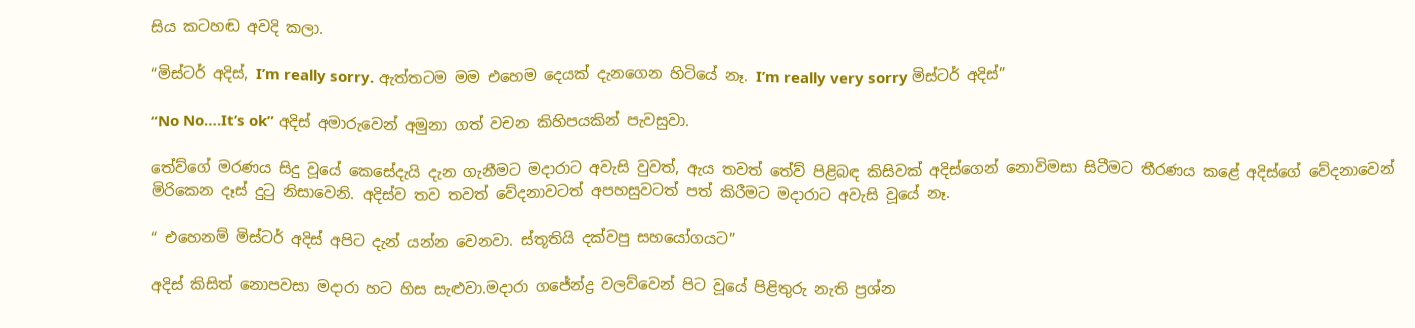සිය කටහඬ අවදි කලා.

“මිස්ටර් අදිස්, I’m really sorry. ඇත්තටම මම එහෙම දෙයක් දැනගෙන හිටියේ නෑ. I’m really very sorry මිස්ටර් අදිස්”

“No No….It’s ok” අදිස් අමාරුවෙන් අමුනා ගත් වචන කිහිපයකින් පැවසුවා.

තේව්ගේ මරණය සිදු වූයේ කෙසේදැයි දැන ගැනීමට මදාරාට අවැසි වුවත්, ඇය තවත් තේව් පිළිබඳ කිසිවක් අදිස්ගෙන් නොවිමසා සිටීමට තීරණය කළේ අදිස්ගේ වේදනාවෙන් මිරිකෙන දෑස් දුටු නිසාවෙනි. අදිස්ව තව තවත් වේදනාවටත් අපහසුවටත් පත් කිරීමට මදාරාට අවැසි වූයේ නෑ.

“ එහෙනම් මිස්ටර් අදිස් අපිට දැන් යන්න වෙනවා. ස්තූතියි දක්වපු සහයෝගයට”

අදිස් කිසිත් නොපවසා මදාරා හට හිස සැළුවා.මදාරා ගජේන්ද්‍ර වලව්වෙන් පිට වූයේ පිළිතුරු නැති ප්‍රශ්න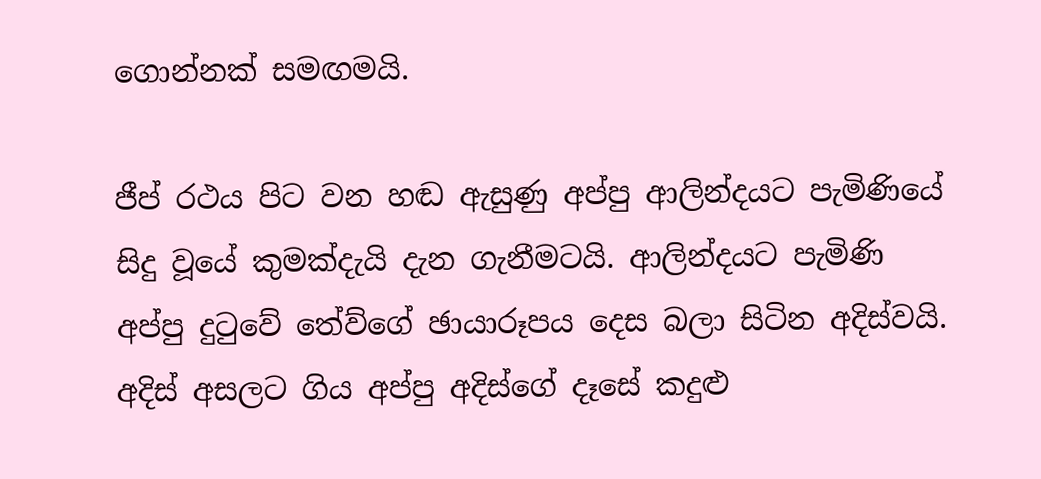ගොන්නක් සමඟමයි.

ජීප් රථය පිට වන හඬ ඇසුණු අප්පු ආලින්දයට පැමිණියේ සිදු වූයේ කුමක්දැයි දැන ගැනීමටයි. ආලින්දයට පැමිණි අප්පු දුටුවේ තේව්ගේ ඡායාරූපය දෙස බලා සිටින අදිස්වයි. අදිස් අසලට ගිය අප්පු අදිස්ගේ දෑසේ කදුළු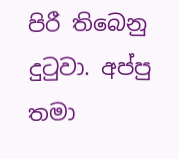පිරී තිබෙනු දුටුවා. අප්පු තමා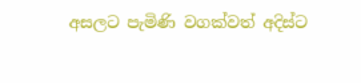අසලට පැමිණි වගක්වත් අදිස්ට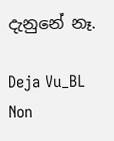දැනුනේ නෑ.

Deja Vu_BL Non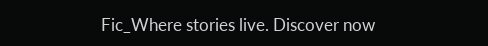Fic_Where stories live. Discover now